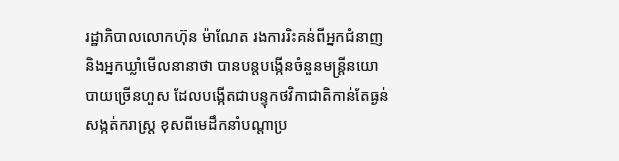រដ្ឋាភិបាលលោកហ៊ុន ម៉ាណែត រងការរិះគន់ពីអ្នកជំនាញ និងអ្នកឃ្លាំមើលនានាថា បានបន្តបង្កើនចំនួនមន្ត្រីនយោបាយច្រើនហួស ដែលបង្កើតជាបន្ទុកថវិកាជាតិកាន់តែធ្ងន់សង្កត់ករាស្ត្រ ខុសពីមេដឹកនាំបណ្តាប្រ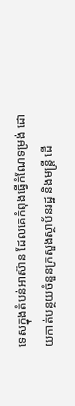ទេសក្នុងតំបន់អាស៊ាន ដែលគេកំពុងធ្វើកំណែទម្រង់ ដោយកាត់បន្ថយចំនួនក្រសួងស្ថាប័នរដ្ឋ និងមន្ត្រី ដើ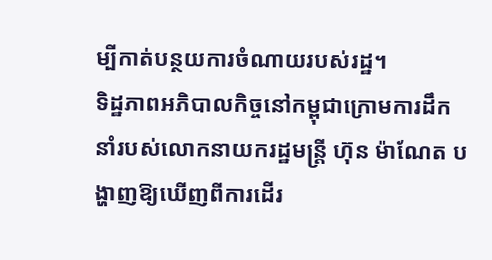ម្បីកាត់បន្ថយការចំណាយរបស់រដ្ឋ។
ទិដ្ឋភាពអភិបាលកិច្ចនៅកម្ពុជាក្រោមការដឹកនាំរបស់លោកនាយករដ្ឋមន្ត្រី ហ៊ុន ម៉ាណែត បង្ហាញឱ្យឃើញពីការដើរ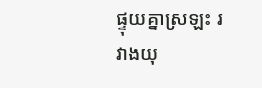ផ្ទុយគ្នាស្រឡះ រវាងយុ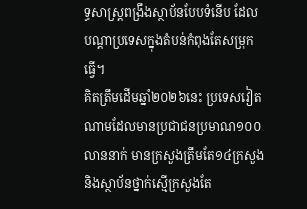ទ្ធសាស្ត្រពង្រឹងស្ថាប័នបែបទំនើប ដែលបណ្ដាប្រទេសក្នុងតំបន់កំពុងតែសម្រុកធ្វើ។
គិតត្រឹមដើមឆ្នាំ២០២៦នេះ ប្រទេសវៀតណាមដែលមានប្រជាជនប្រមាណ១០០លាននាក់ មានក្រសួងត្រឹមតែ១៤ក្រសួង និងស្ថាប័នថ្នាក់ស្មើក្រសួងតែ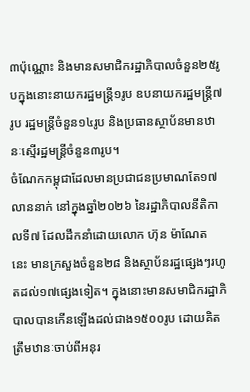៣ប៉ុណ្ណោះ និងមានសមាជិករដ្ឋាភិបាលចំនួន២៥រូបក្នុងនោះនាយករដ្ឋមន្ត្រី១រូប ឧបនាយករដ្ឋមន្ត្រី៧រូប រដ្ឋមន្ត្រីចំនួន១៤រូប និងប្រធានស្ថាប័នមានឋានៈស្មើរដ្ឋមន្ត្រីចំនួន៣រូប។
ចំណែកកម្ពុជាដែលមានប្រជាជនប្រមាណតែ១៧លាននាក់ នៅក្នុងឆ្នាំ២០២៦ នៃរដ្ឋាភិបាលនីតិកាលទី៧ ដែលដឹកនាំដោយលោក ហ៊ុន ម៉ាណែត នេះ មានក្រសួងចំនួន២៨ និងស្ថាប័នរដ្ឋផ្សេងៗរហូតដល់១៧ផ្សេងទៀត។ ក្នុងនោះមានសមាជិករដ្ឋាភិបាលបានកើនឡើងដល់ជាង១៥០០រូប ដោយគិតត្រឹមឋានៈចាប់ពីអនុរ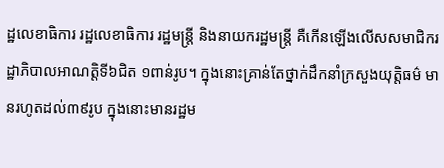ដ្ឋលេខាធិការ រដ្ឋលេខាធិការ រដ្ឋមន្ត្រី និងនាយករដ្ឋមន្ត្រី គឺកើនឡើងលើសសមាជិករដ្ឋាភិបាលអាណត្តិទី៦ជិត ១ពាន់រូប។ ក្នុងនោះគ្រាន់តែថ្នាក់ដឹកនាំក្រសួងយុត្តិធម៌ មានរហូតដល់៣៩រូប ក្នុងនោះមានរដ្ឋម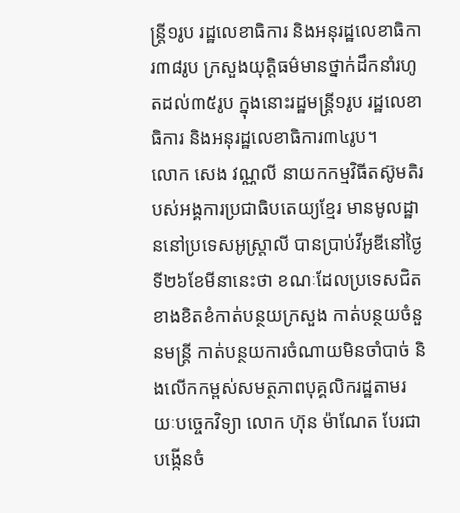ន្ត្រី១រូប រដ្ឋលេខាធិការ និងអនុរដ្ឋលេខាធិការ៣៨រូប ក្រសួងយុត្តិធម៌មានថ្នាក់ដឹកនាំរហូតដល់៣៥រូប ក្នុងនោះរដ្ឋមន្ត្រី១រូប រដ្ឋលេខាធិការ និងអនុរដ្ឋលេខាធិការ៣៤រូប។
លោក សេង វណ្ណលី នាយកកម្មវិធីតស៊ូមតិរបស់អង្គការប្រជាធិបតេយ្យខ្មែរ មានមូលដ្ឋាននៅប្រទេសអូស្ត្រាលី បានប្រាប់វីអូឌីនៅថ្ងៃទី២៦ខែមីនានេះថា ខណៈដែលប្រទេសជិតខាងខិតខំកាត់បន្ថយក្រសួង កាត់បន្ថយចំនួនមន្ត្រី កាត់បន្ថយការចំណាយមិនចាំបាច់ និងលើកកម្ពស់សមត្ថភាពបុគ្គលិករដ្ឋតាមរយៈបច្ចេកវិទ្យា លោក ហ៊ុន ម៉ាណែត បែរជាបង្កើនចំ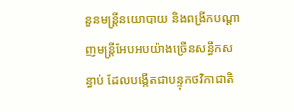នួនមន្ត្រីនយោបាយ និងពង្រីកបណ្ដាញមន្ត្រីអែបអបយ៉ាងច្រើនសន្ធឹកសន្ធាប់ ដែលបង្កើតជាបន្ទុកថវិកាជាតិ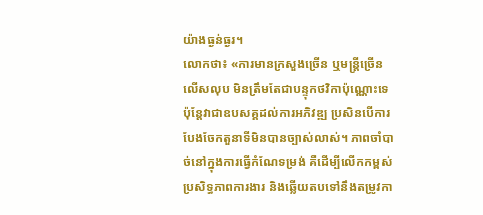យ៉ាងធ្ងន់ធ្ងរ។
លោកថា៖ «ការមានក្រសួងច្រើន ឬមន្ត្រីច្រើនលើសលុប មិនត្រឹមតែជាបន្ទុកថវិកាប៉ុណ្ណោះទេ ប៉ុន្តែវាជាឧបសគ្គដល់ការអភិវឌ្ឍ ប្រសិនបើការបែងចែកតួនាទីមិនបានច្បាស់លាស់។ ភាពចាំបាច់នៅក្នុងការធ្វើកំណែទម្រង់ គឺដើម្បីលើកកម្ពស់ប្រសិទ្ធភាពការងារ និងឆ្លើយតបទៅនឹងតម្រូវកា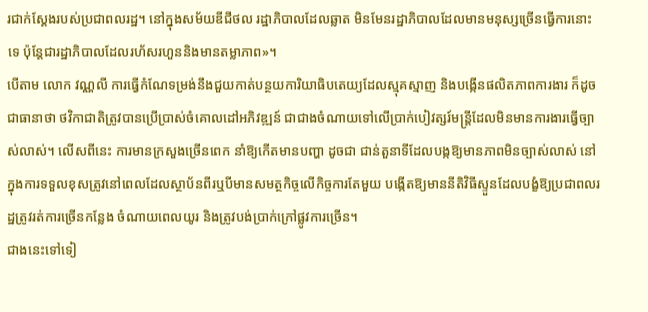រជាក់ស្តែងរបស់ប្រជាពលរដ្ឋ។ នៅក្នុងសម័យឌីជីថល រដ្ឋាភិបាលដែលឆ្លាត មិនមែនរដ្ឋាភិបាលដែលមានមនុស្សច្រើនធ្វើការនោះទេ ប៉ុន្តែជារដ្ឋាភិបាលដែលរហ័សរហួននិងមានតម្លាភាព»។
បើតាម លោក វណ្ណលី ការធ្វើកំណែទម្រង់នឹងជួយកាត់បន្ថយការិយាធិបតេយ្យដែលស្មុគស្មាញ និងបង្កើនផលិតភាពការងារ ក៏ដូចជាធានាថា ថវិកាជាតិត្រូវបានប្រើប្រាស់ចំគោលដៅអភិវឌ្ឍន៍ ជាជាងចំណាយទៅលើប្រាក់បៀវត្សរ៍មន្ត្រីដែលមិនមានការងារធ្វើច្បាស់លាស់។ លើសពីនេះ ការមានក្រសួងច្រើនពេក នាំឱ្យកើតមានបញ្ហា ដូចជា ជាន់តួនាទីដែលបង្កឱ្យមានភាពមិនច្បាស់លាស់ នៅក្នុងការទទួលខុសត្រូវនៅពេលដែលស្ថាប័នពីរឬបីមានសមត្ថកិច្ចលើកិច្ចការតែមួយ បង្កើតឱ្យមាននីតិវិធីស្ទួនដែលបង្ខំឱ្យប្រជាពលរដ្ឋត្រូវរត់ការច្រើនកន្លែង ចំណាយពេលយូរ និងត្រូវបង់ប្រាក់ក្រៅផ្លូវការច្រើន។
ជាងនេះទៅទៀ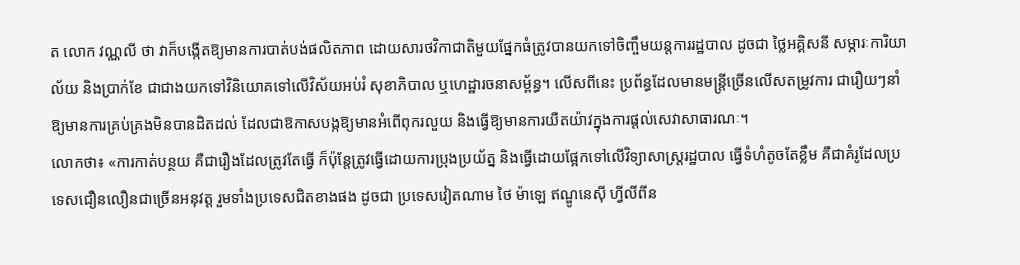ត លោក វណ្ណលី ថា វាក៏បង្កើតឱ្យមានការបាត់បង់ផលិតភាព ដោយសារថវិកាជាតិមួយផ្នែកធំត្រូវបានយកទៅចិញ្ចឹមយន្តការរដ្ឋបាល ដូចជា ថ្លៃអគ្គិសនី សម្ភារៈការិយាល័យ និងប្រាក់ខែ ជាជាងយកទៅវិនិយោគទៅលើវិស័យអប់រំ សុខាភិបាល ឬហេដ្ឋារចនាសម្ព័ន្ធ។ លើសពីនេះ ប្រព័ន្ធដែលមានមន្ត្រីច្រើនលើសតម្រូវការ ជារឿយៗនាំឱ្យមានការគ្រប់គ្រងមិនបានដិតដល់ ដែលជាឱកាសបង្កឱ្យមានអំពើពុករលួយ និងធ្វើឱ្យមានការយឺតយ៉ាវក្នុងការផ្តល់សេវាសាធារណៈ។
លោកថា៖ «ការកាត់បន្ថយ គឺជារឿងដែលត្រូវតែធ្វើ ក៏ប៉ុន្តែត្រូវធ្វើដោយការប្រុងប្រយ័ត្ន និងធ្វើដោយផ្អែកទៅលើវិទ្យាសាស្ត្ររដ្ឋបាល ធ្វើទំហំតូចតែខ្លឹម គឺជាគំរូដែលប្រទេសជឿនលឿនជាច្រើនអនុវត្ត រួមទាំងប្រទេសជិតខាងផង ដូចជា ប្រទេសវៀតណាម ថៃ ម៉ាឡេ ឥណ្ឌូនេស៊ី ហ្វីលីពីន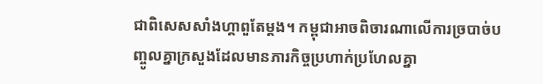ជាពិសេសសាំងហ្គាពួតែម្តង។ កម្ពុជាអាចពិចារណាលើការច្របាច់បញ្ចូលគ្នាក្រសួងដែលមានភារកិច្ចប្រហាក់ប្រហែលគ្នា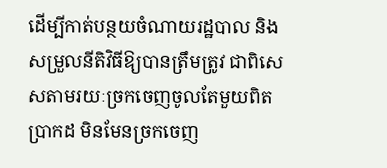ដើម្បីកាត់បន្ថយចំណាយរដ្ឋបាល និងសម្រួលនីតិវិធីឱ្យបានត្រឹមត្រូវ ជាពិសេសតាមរយៈច្រកចេញចូលតែមួយពិតប្រាកដ មិនមែនច្រកចេញ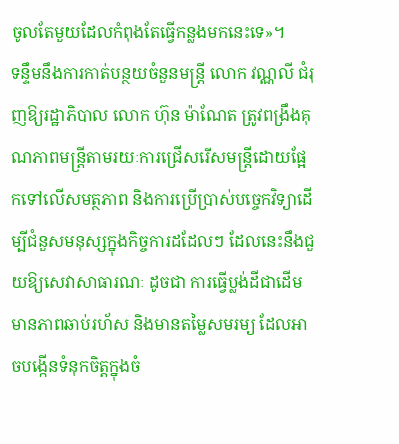ចូលតែមួយដែលកំពុងតែធ្វើកន្លងមកនេះទេ»។
ទន្ទឹមនឹងការកាត់បន្ថយចំនួនមន្ត្រី លោក វណ្ណលី ជំរុញឱ្យរដ្ឋាភិបាល លោក ហ៊ុន ម៉ាណែត ត្រូវពង្រឹងគុណភាពមន្ត្រីតាមរយៈការជ្រើសរើសមន្ត្រីដោយផ្អែកទៅលើសមត្ថភាព និងការប្រើប្រាស់បច្ចេកវិទ្យាដើម្បីជំនួសមនុស្សក្នុងកិច្ចការដដែលៗ ដែលនេះនឹងជួយឱ្យសេវាសាធារណៈ ដូចជា ការធ្វើប្លង់ដីជាដើម មានភាពឆាប់រហ័ស និងមានតម្លៃសមរម្យ ដែលអាចបង្កើនទំនុកចិត្តក្នុងចំ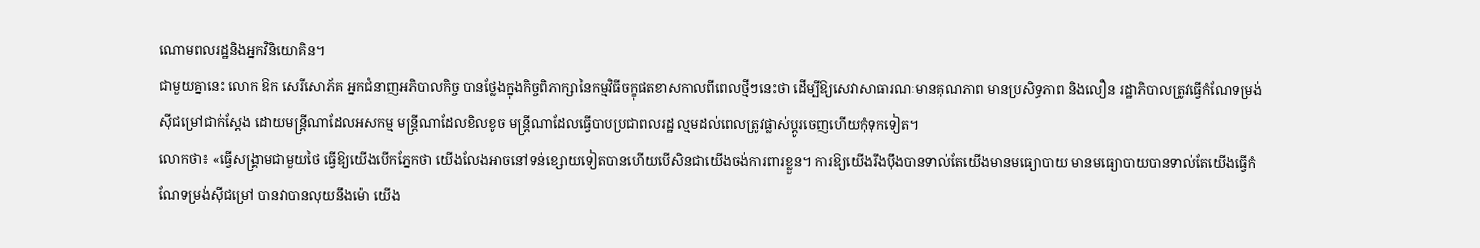ណោមពលរដ្ឋនិងអ្នកវិនិយោគិន។
ជាមួយគ្នានេះ លោក ឱក សេរីសោភ័គ អ្នកជំនាញអភិបាលកិច្ច បានថ្លែងក្នុងកិច្ចពិភាក្សានៃកម្មវិធីចក្ខុផតខាសកាលពីពេលថ្មីៗនេះថា ដើម្បីឱ្យសេវាសាធារណៈមានគុណភាព មានប្រសិទ្ធភាព និងលឿន រដ្ឋាភិបាលត្រូវធ្វើកំណែទម្រង់ស៊ីជម្រៅជាក់ស្តែង ដោយមន្ត្រីណាដែលអសកម្ម មន្ត្រីណាដែលខិលខូច មន្ត្រីណាដែលធ្វើបាបប្រជាពលរដ្ឋ ល្មមដល់ពេលត្រូវផ្លាស់ប្តូរចេញហើយកុំទុកទៀត។
លោកថា៖ «ធ្វើសង្គ្រាមជាមួយថៃ ធ្វើឱ្យយើងបើកភ្នែកថា យើងលែងអាចនៅទន់ខ្សោយទៀតបានហើយបើសិនជាយើងចង់ការពារខ្លួន។ ការឱ្យយើងរឹងប៉ឹងបានទាល់តែយើងមានមធ្យោបាយ មានមធ្យោបាយបានទាល់តែយើងធ្វើកំណែទម្រង់ស៊ីជម្រៅ បានវាបានលុយនឹងម៉ោ យើង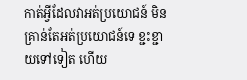កាត់អ្វីដែលវាអត់ប្រយោជន៍ មិនគ្រាន់តែអត់ប្រយោជន៍ទេ ខ្ជះខ្ជាយទៅទៀត ហើយ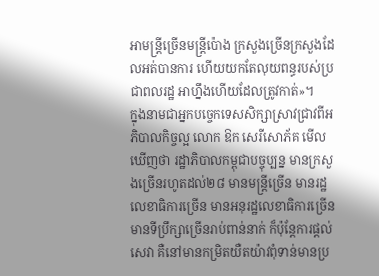អាមន្ត្រីច្រើនមន្ត្រីប៉ោង ក្រសួងច្រើនក្រសួងដែលអត់បានការ ហើយយកតែលុយពន្ធរបស់ប្រជាពលរដ្ឋ អាហ្នឹងហើយដែលត្រូវកាត់»។
ក្នុងនាមជាអ្នកបច្ចេកទេសសិក្សាស្រាវជ្រាវពីអភិបាលកិច្ចល្អ លោក ឱក សេរីសោភ័គ មើលឃើញថា រដ្ឋាភិបាលកម្ពុជាបច្ចុប្បន្ន មានក្រសួងច្រើនរហូតដល់២៨ មានមន្ត្រីច្រើន មានរដ្ឋលេខាធិការច្រើន មានអនុរដ្ឋលេខាធិការច្រើន មានទីប្រឹក្សាច្រើនរាប់ពាន់នាក់ ក៏ប៉ុន្តែការផ្តល់សេវា គឺនៅមានកម្រិតយឺតយ៉ាវពុំទាន់មានប្រ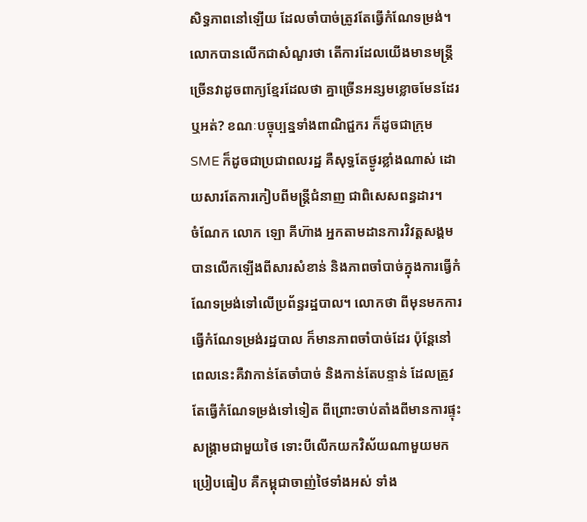សិទ្ធភាពនៅឡើយ ដែលចាំបាច់ត្រូវតែធ្វើកំណែទម្រង់។ លោកបានលើកជាសំណួរថា តើការដែលយើងមានមន្ត្រីច្រើនវាដូចពាក្យខ្មែរដែលថា គ្នាច្រើនអន្សមខ្លោចមែនដែរឬអត់? ខណៈបច្ចុប្បន្នទាំងពាណិជ្ជករ ក៏ដូចជាក្រុមSME ក៏ដូចជាប្រជាពលរដ្ឋ គឺសុទ្ធតែថ្ងូរខ្លាំងណាស់ ដោយសារតែការកៀបពីមន្ត្រីជំនាញ ជាពិសេសពន្ធដារ។
ចំណែក លោក ឡោ គីហ៊ាង អ្នកតាមដានការវិវត្តសង្គម បានលើកឡើងពីសារសំខាន់ និងភាពចាំបាច់ក្នុងការធ្វើកំណែទម្រង់ទៅលើប្រព័ន្ធរដ្ឋបាល។ លោកថា ពីមុនមកការធ្វើកំណែទម្រង់រដ្ឋបាល ក៏មានភាពចាំបាច់ដែរ ប៉ុន្តែនៅពេលនេះគឺវាកាន់តែចាំបាច់ និងកាន់តែបន្ទាន់ ដែលត្រូវតែធ្វើកំណែទម្រង់ទៅទៀត ពីព្រោះចាប់តាំងពីមានការផ្ទុះសង្គ្រាមជាមួយថៃ ទោះបីលើកយកវិស័យណាមួយមកប្រៀបធៀប គឺកម្ពុជាចាញ់ថៃទាំងអស់ ទាំង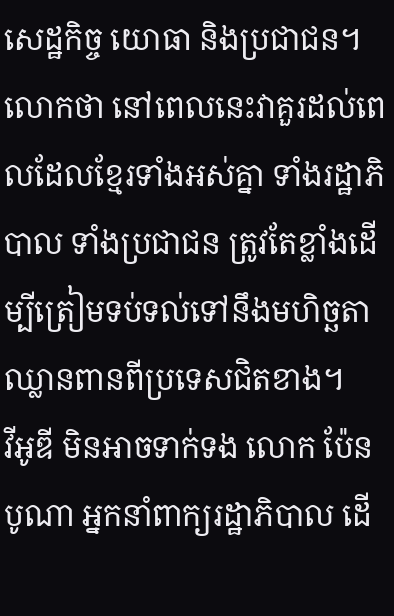សេដ្ឋកិច្ច យោធា និងប្រជាជន។ លោកថា នៅពេលនេះវាគួរដល់ពេលដែលខ្មែរទាំងអស់គ្នា ទាំងរដ្ឋាភិបាល ទាំងប្រជាជន ត្រូវតែខ្លាំងដើម្បីត្រៀមទប់ទល់ទៅនឹងមហិច្ឆតាឈ្លានពានពីប្រទេសជិតខាង។
វីអូឌី មិនអាចទាក់ទង លោក ប៉ែន បូណា អ្នកនាំពាក្យរដ្ឋាភិបាល ដើ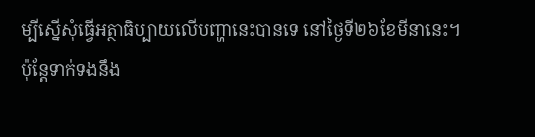ម្បីស្នើសុំធ្វើអត្ថាធិប្បាយលើបញ្ហានេះបានទេ នៅថ្ងៃទី២៦ខែមីនានេះ។
ប៉ុន្តែទាក់ទងនឹង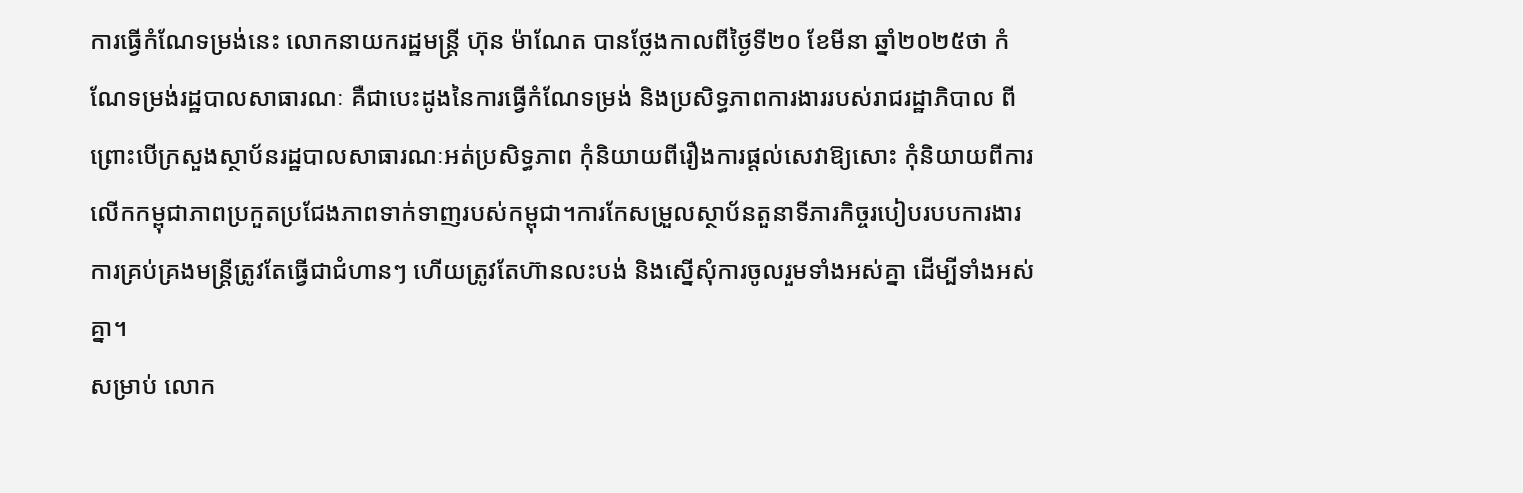ការធ្វើកំណែទម្រង់នេះ លោកនាយករដ្ឋមន្ត្រី ហ៊ុន ម៉ាណែត បានថ្លែងកាលពីថ្ងៃទី២០ ខែមីនា ឆ្នាំ២០២៥ថា កំណែទម្រង់រដ្ឋបាលសាធារណៈ គឺជាបេះដូងនៃការធ្វើកំណែទម្រង់ និងប្រសិទ្ធភាពការងាររបស់រាជរដ្ឋាភិបាល ពីព្រោះបើក្រសួងស្ថាប័នរដ្ឋបាលសាធារណៈអត់ប្រសិទ្ធភាព កុំនិយាយពីរឿងការផ្តល់សេវាឱ្យសោះ កុំនិយាយពីការលើកកម្ពុជាភាពប្រកួតប្រជែងភាពទាក់ទាញរបស់កម្ពុជា។ការកែសម្រួលស្ថាប័នតួនាទីភារកិច្ចរបៀបរបបការងារ ការគ្រប់គ្រងមន្ត្រីត្រូវតែធ្វើជាជំហានៗ ហើយត្រូវតែហ៊ានលះបង់ និងស្នើសុំការចូលរួមទាំងអស់គ្នា ដើម្បីទាំងអស់គ្នា។
សម្រាប់ លោក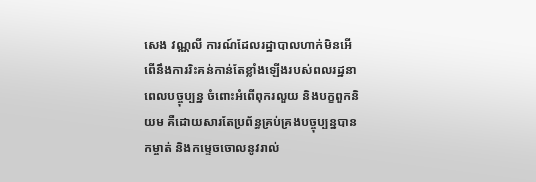សេង វណ្ណលី ការណ៍ដែលរដ្ឋាបាលហាក់មិនអើពើនឹងការរិះគន់កាន់តែខ្លាំងឡើងរបស់ពលរដ្ឋនាពេលបច្ចុប្បន្ន ចំពោះអំពើពុករលួយ និងបក្ខពួកនិយម គឺដោយសារតែប្រព័ន្ធគ្រប់គ្រងបច្ចុប្បន្នបានកម្ចាត់ និងកម្ទេចចោលនូវរាល់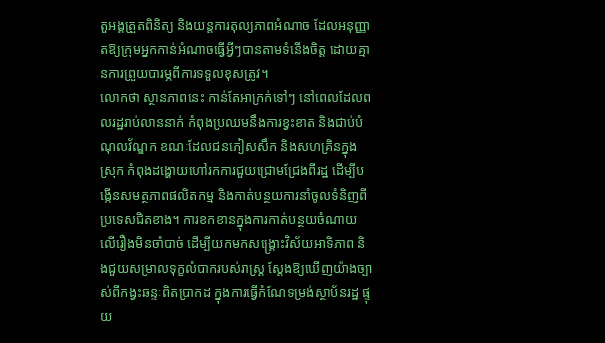តួអង្គត្រួតពិនិត្យ និងយន្តការតុល្យភាពអំណាច ដែលអនុញ្ញាតឱ្យក្រុមអ្នកកាន់អំណាចធ្វើអ្វីៗបានតាមទំនើងចិត្ត ដោយគ្មានការព្រួយបារម្ភពីការទទួលខុសត្រូវ។
លោកថា ស្ថានភាពនេះ កាន់តែអាក្រក់ទៅៗ នៅពេលដែលពលរដ្ឋរាប់លាននាក់ កំពុងប្រឈមនឹងការខ្វះខាត និងជាប់បំណុលវ័ណ្ឌក ខណៈដែលជនភៀសសឹក និងសហគ្រិនក្នុងស្រុក កំពុងដង្ហោយហៅរកការជួយជ្រោមជ្រែងពីរដ្ឋ ដើម្បីបង្កើនសមត្ថភាពផលិតកម្ម និងកាត់បន្ថយការនាំចូលទំនិញពីប្រទេសជិតខាង។ ការខកខានក្នុងការកាត់បន្ថយចំណាយលើរឿងមិនចាំបាច់ ដើម្បីយកមកសង្គ្រោះវិស័យអាទិភាព និងជួយសម្រាលទុក្ខលំបាករបស់រាស្ត្រ ស្តែងឱ្យឃើញយ៉ាងច្បាស់ពីកង្វះឆន្ទៈពិតប្រាកដ ក្នុងការធ្វើកំណែទម្រង់ស្ថាប័នរដ្ឋ ផ្ទុយ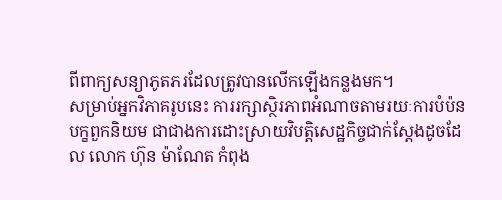ពីពាក្យសន្យាភូតភរដែលត្រូវបានលើកឡើងកន្លងមក។
សម្រាប់អ្នកវិភាគរូបនេះ ការរក្សាស្ថិរភាពអំណាចតាមរយៈការបំប៉នបក្ខពួកនិយម ជាជាងការដោះស្រាយវិបត្តិសេដ្ឋកិច្ចជាក់ស្ដែងដូចដែល លោក ហ៊ុន ម៉ាណែត កំពុង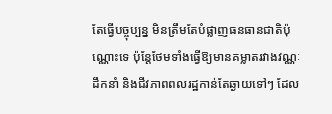តែធ្វើបច្ចុប្បន្ន មិនត្រឹមតែបំផ្លាញធនធានជាតិប៉ុណ្ណោះទេ ប៉ុន្តែថែមទាំងធ្វើឱ្យមានគម្លាតរវាងវណ្ណៈដឹកនាំ និងជីវភាពពលរដ្ឋកាន់តែឆ្ងាយទៅៗ ដែល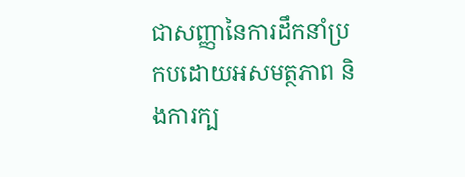ជាសញ្ញានៃការដឹកនាំប្រកបដោយអសមត្ថភាព និងការក្ប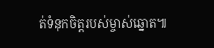ត់ទំនុកចិត្តរបស់ម្ចាស់ឆ្នោត៕